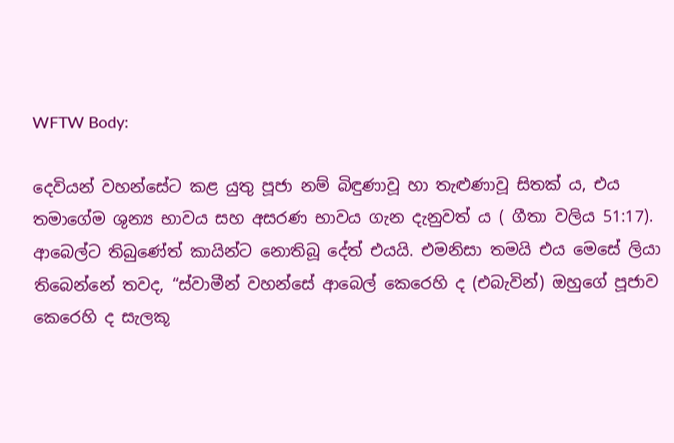WFTW Body:

දෙවියන් වහන්සේට කළ යුතු පූජා නම් බිඳුණාවූ හා තැළුණාවූ සිතක්‍ ය, එය තමාගේම ශුන්‍ය භාවය සහ අසරණ භාවය ගැන දැනුවත්‍ ය ( ගීතා වලිය 51:17). ආබෙල්ට තිබුණේත් කායින්ට නොතිබූ දේත් එයයි. එමනිසා තමයි එය මෙසේ ලියා තිබෙන්නේ තවද, “ස්වාමීන් වහන්සේ ආබෙල් කෙරෙහි ද (එබැවින්) ඔහුගේ පූජාව කෙරෙහි ද සැලකූ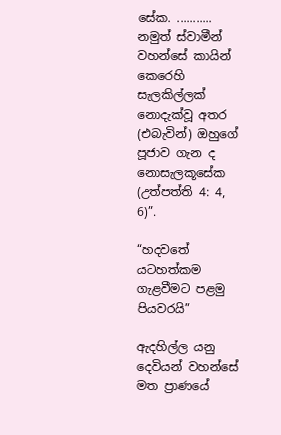සේක. ........... නමුත් ස්වාමීන් වහන්සේ කායින් කෙරෙහි සැලකිල්ලක් නොදැක්වූ අතර (එබැවින්) ඔහුගේ පූජාව ගැන ද නොසැලකූසේක (උත්පත්ති 4: 4, 6)”.

“හදවතේ යටහත්කම ගැළවීමට පළමු පියවරයි”

ඇදහිල්ල යනු දෙවියන් වහන්සේ මත ප්‍රාණයේ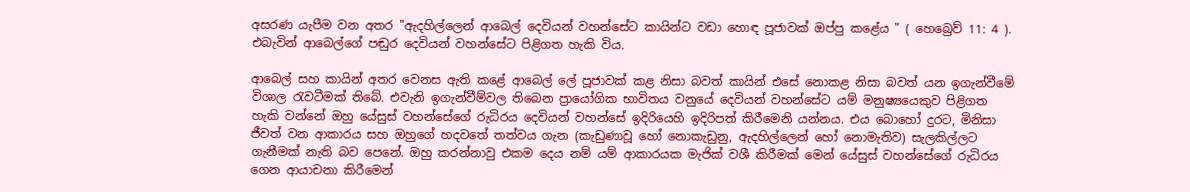අසරණ යැපීම වන අතර "ඇදහිල්ලෙන් ආබෙල් දෙවියන් වහන්සේට කායින්ට වඩා හොඳ පූජාවක් ඔප්පු කළේය " ( හෙබ්‍රෙව් 11: 4 ). එබැවින් ආබෙල්ගේ පඬුර දෙවියන් වහන්සේට පිළිගත හැකි විය.

ආබෙල් සහ කායින් අතර වෙනස ඇති කළේ ආබෙල් ලේ පූජාවක් කළ නිසා බවත් කායින් එසේ නොකළ නිසා බවත් යන ඉගැන්වීමේ විශාල රැවටීමක් තිබේ. එවැනි ඉගැන්වීම්වල තිබෙන ප්‍රායෝගික භාවිතය වනුයේ දෙවියන් වහන්සේට යම් මනුෂ්‍යයෙකුව පිළිගත හැකි වන්නේ ඔහු යේසුස් වහන්සේගේ රුධිරය දෙවියන් වහන්සේ ඉදිරියෙහි ඉදිරිපත් කිරීමෙනි යන්නය. එය බොහෝ දුරට, මිනිසා ජීවත් වන ආකාරය සහ ඔහුගේ හදවතේ තත්වය ගැන (කැඩුණාවූ හෝ නොකැඩුනු, ඇදහිල්ලෙන් හෝ නොමැතිව) සැලකිල්ලට ගැනීමක් නැති බව පෙනේ. ඔහු කරන්නාවු එකම දෙය නම් යම් ආකාරයක මැජික් වශී කිරීමක් මෙන් යේසුස් වහන්සේගේ රුධිරය ගෙන ආයාචනා කිරීමෙන්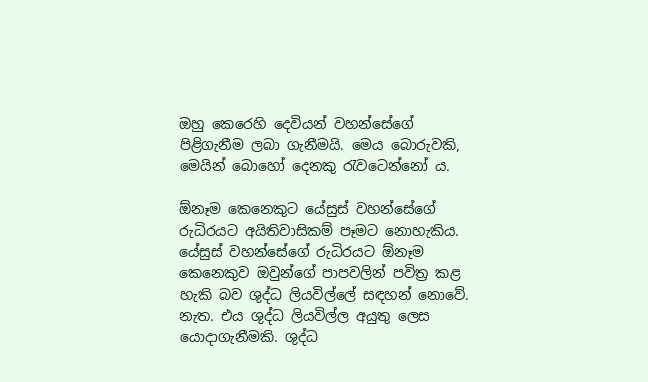ඔහු කෙරෙහි දෙවියන් වහන්සේගේ පිළිගැනීම ලබා ගැනීමයි. මෙය බොරුවකි, මෙයින් බොහෝ දෙනකු රැවටෙන්නෝ ය.

ඕනෑම කෙනෙකුට යේසුස් වහන්සේගේ රුධිරයට අයිතිවාසිකම් පෑමට නොහැකිය. යේසුස් වහන්සේගේ රුධිරයට ඕනෑම කෙනෙකුව ඔවුන්ගේ පාපවලින් පවිත්‍ර කළ හැකි බව ශුද්ධ ලියවිල්ලේ සඳහන් නොවේ. නැත. එය ශුද්ධ ලියවිල්ල අයුතු ලෙස යොදාගැනීමකි. ශුද්ධ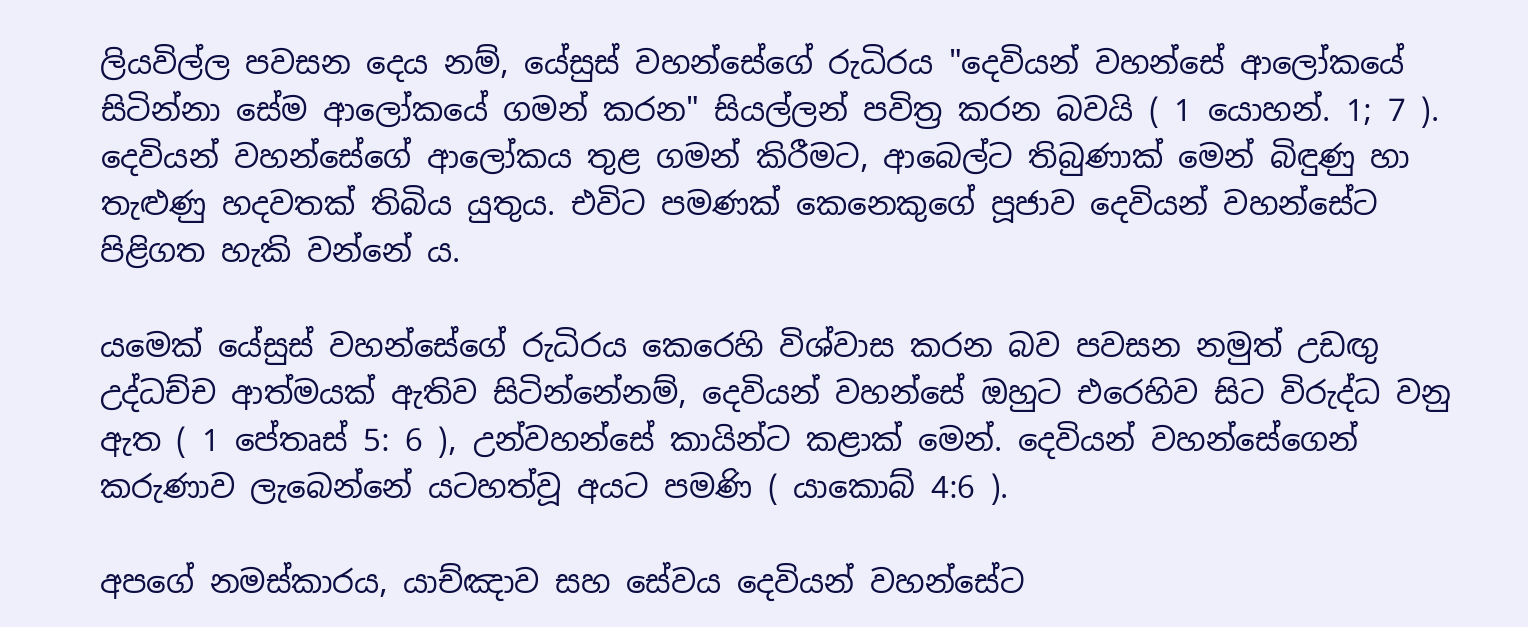ලියවිල්ල පවසන දෙය නම්, යේසුස් වහන්සේගේ රුධිරය "දෙවියන් වහන්සේ ආලෝකයේ සිටින්නා සේම ආලෝකයේ ගමන් කරන" සියල්ලන් පවිත්‍ර කරන බවයි ( 1 යොහන්. 1; 7 ). දෙවියන් වහන්සේගේ ආලෝකය තුළ ගමන් කිරීමට, ආබෙල්ට තිබුණාක් මෙන් බිඳුණු හා තැළුණු හදවතක් තිබිය යුතුය. එවිට පමණක් කෙනෙකුගේ පූජාව දෙවියන් වහන්සේට පිළිගත හැකි වන්නේ ය.

යමෙක් යේසුස් වහන්සේගේ රුධිරය කෙරෙහි විශ්වාස කරන බව පවසන නමුත් උඩඟු උද්ධච්ච ආත්මයක් ඇතිව සිටින්නේනම්, දෙවියන් වහන්සේ ඔහුට එරෙහිව සිට විරුද්ධ වනු ඇත ( 1 පේතෘස් 5: 6 ), උන්වහන්සේ කායින්ට කළාක් මෙන්. දෙවියන් වහන්සේගෙන් කරුණාව ලැබෙන්නේ යටහත්වූ අයට පමණි ( යාකොබ් 4:6 ).

අපගේ නමස්කාරය, යාච්ඤාව සහ සේවය දෙවියන් වහන්සේට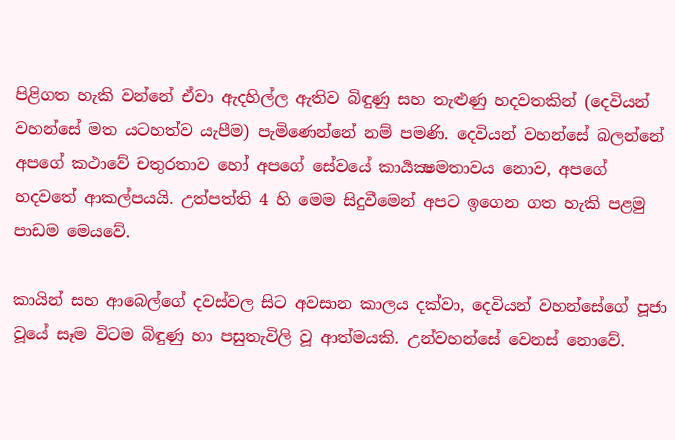පිළිගත හැකි වන්නේ ඒවා ඇදහිල්ල ඇතිව බිඳුණු සහ තැළුණු හදවතකින් (දෙවියන් වහන්සේ මත යටහත්ව යැපීම) පැමිණෙන්නේ නම් පමණි. දෙවියන් වහන්සේ බලන්නේ අපගේ කථාවේ චතුරතාව හෝ අපගේ සේවයේ කාර්‍යක්‍ෂමතාවය නොව, අපගේ හදවතේ ආකල්පයයි. උත්පත්ති 4 හි මෙම සිදුවීමෙන් අපට ඉගෙන ගත හැකි පළමු පාඩම මෙයවේ.

කායින් සහ ආබෙල්ගේ දවස්වල සිට අවසාන කාලය දක්වා, දෙවියන් වහන්සේගේ පූජා වූයේ සෑම විටම බිඳුණු හා පසුතැවිලි වූ ආත්මයකි. උන්වහන්සේ වෙනස් නොවේ.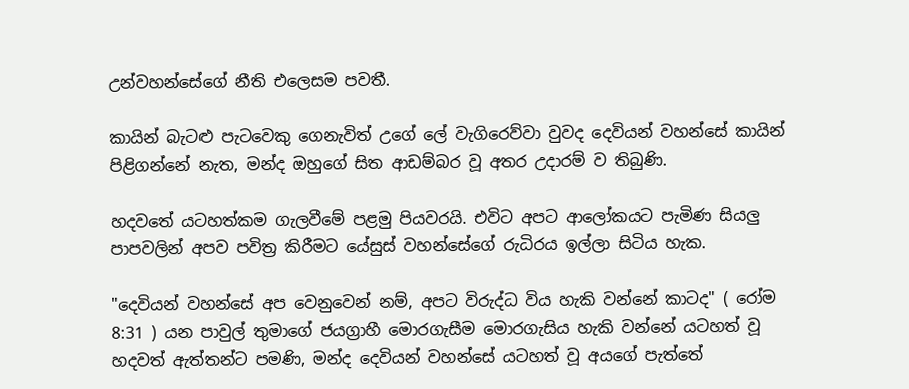උන්වහන්සේගේ නීති එලෙසම පවතී.

කායින් බැටළු පැටවෙකු ගෙනැවිත් උගේ ලේ වැගිරෙව්වා වුවද දෙවියන් වහන්සේ කායින් පිළිගන්නේ නැත, මන්ද ඔහුගේ සිත ආඩම්බර වූ අතර උදාරම් ව තිබුණි.

හදවතේ යටහත්කම ගැලවීමේ පළමු පියවරයි. එවිට අපට ආලෝකයට පැමිණ සියලු පාපවලින් අපව පවිත්‍ර කිරීමට යේසුස් වහන්සේගේ රුධිරය ඉල්ලා සිටිය හැක.

"දෙවියන් වහන්සේ අප වෙනුවෙන් නම්, අපට විරුද්ධ විය හැකි වන්නේ කාටද" ( රෝම 8:31 ) යන පාවුල් තුමාගේ ජයග්‍රාහී මොරගැසීම මොරගැසිය හැකි වන්නේ යටහත් වූ හදවත් ඇත්තන්ට පමණි, මන්ද දෙවියන් වහන්සේ යටහත් වූ අයගේ පැත්තේ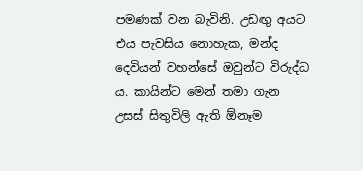පමණක් වන බැවිනි. උඩඟු අයට එය පැවසිය නොහැක, මන්ද දෙවියන් වහන්සේ ඔවුන්ට විරුද්ධ ය. කායින්ට මෙන් තමා ගැන උසස් සිතුවිලි ඇති ඕනෑම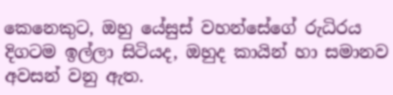කෙනෙකුට, ඔහු යේසුස් වහන්සේගේ රුධිරය දිගටම ඉල්ලා සිටියද, ඔහුද කායින් හා සමානව අවසන් වනු ඇත.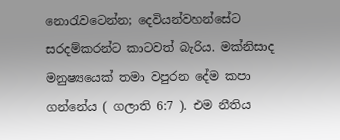නොරැවටෙන්න; දෙවියන්වහන්සේට සරදම්කරන්ට කාටවත් බැරිය. මක්නිසාද මනුෂ්‍යයෙක් තමා වපුරන දේම කපා ගන්නේය ( ගලාති 6:7 ). එම නීතිය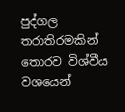පුද්ගල තරාතිරමකින් තොරව විශ්වීය වශයෙන්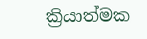ක්‍රියාත්මක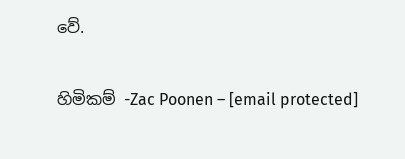වේ.

හිමිකම් -Zac Poonen – [email protected]